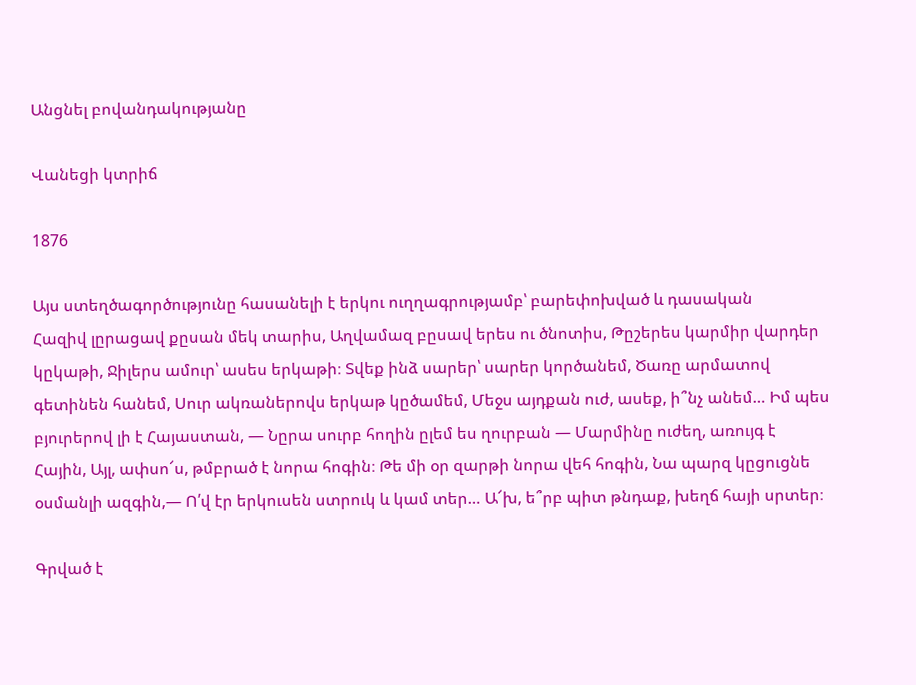Անցնել բովանդակությանը

Վանեցի կտրիճ

1876

Այս ստեղծագործությունը հասանելի է երկու ուղղագրությամբ՝ բարեփոխված և դասական
Հազիվ լըրացավ քըսան մեկ տարիս, Աղվամազ բըսավ երես ու ծնոտիս, Թըշերես կարմիր վարդեր կըկաթի, Ջիլերս ամուր՝ ասես երկաթի։ Տվեք ինձ սարեր՝ սարեր կործանեմ, Ծառը արմատով գետինեն հանեմ, Սուր ակռաներովս երկաթ կըծամեմ, Մեջս այդքան ուժ, ասեք, ի՞նչ անեմ… Իմ պես բյուրերով լի է Հայաստան, — Նըրա սուրբ հողին ըլեմ ես ղուրբան — Մարմինը ուժեղ, առույգ է Հային, Այլ, ափսո՜ս, թմբրած է նորա հոգին։ Թե մի օր զարթի նորա վեհ հոգին, Նա պարզ կըցուցնե օսմանլի ազգին,— Ո՛վ էր երկուսեն ստրուկ և կամ տեր… Ա՜խ, ե՞րբ պիտ թնդաք, խեղճ հայի սրտեր։

Գրված է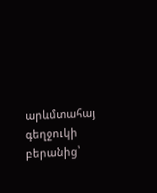արևմտահայ գեղջուկի բերանից՝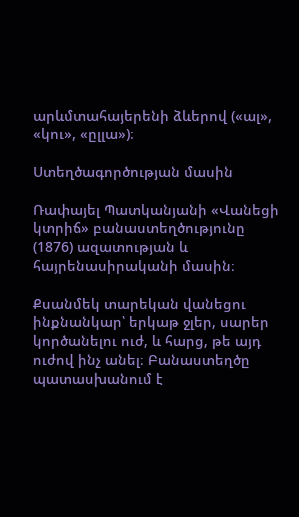արևմտահայերենի ձևերով («ալ», «կու», «ըլլա»)։

Ստեղծագործության մասին

Ռափայել Պատկանյանի «Վանեցի կտրիճ» բանաստեղծությունը (1876) ազատության և հայրենասիրականի մասին։

Քսանմեկ տարեկան վանեցու ինքնանկար՝ երկաթ ջլեր, սարեր կործանելու ուժ, և հարց, թե այդ ուժով ինչ անել։ Բանաստեղծը պատասխանում է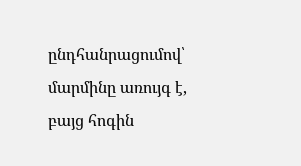ընդհանրացումով՝ մարմինը առույգ է, բայց հոգին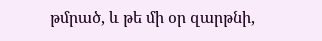թմրած, և թե մի օր զարթնի,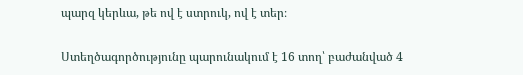պարզ կերևա, թե ով է ստրուկ, ով է տեր։

Ստեղծագործությունը պարունակում է 16 տող՝ բաժանված 4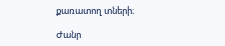քառատող տների։

Ժանր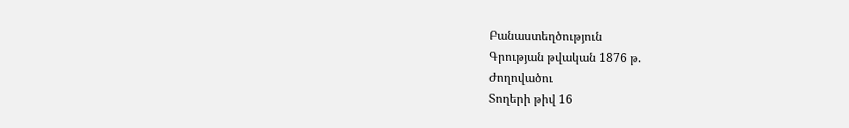Բանաստեղծություն
Գրության թվական 1876 թ.
Ժողովածու
Տողերի թիվ 16